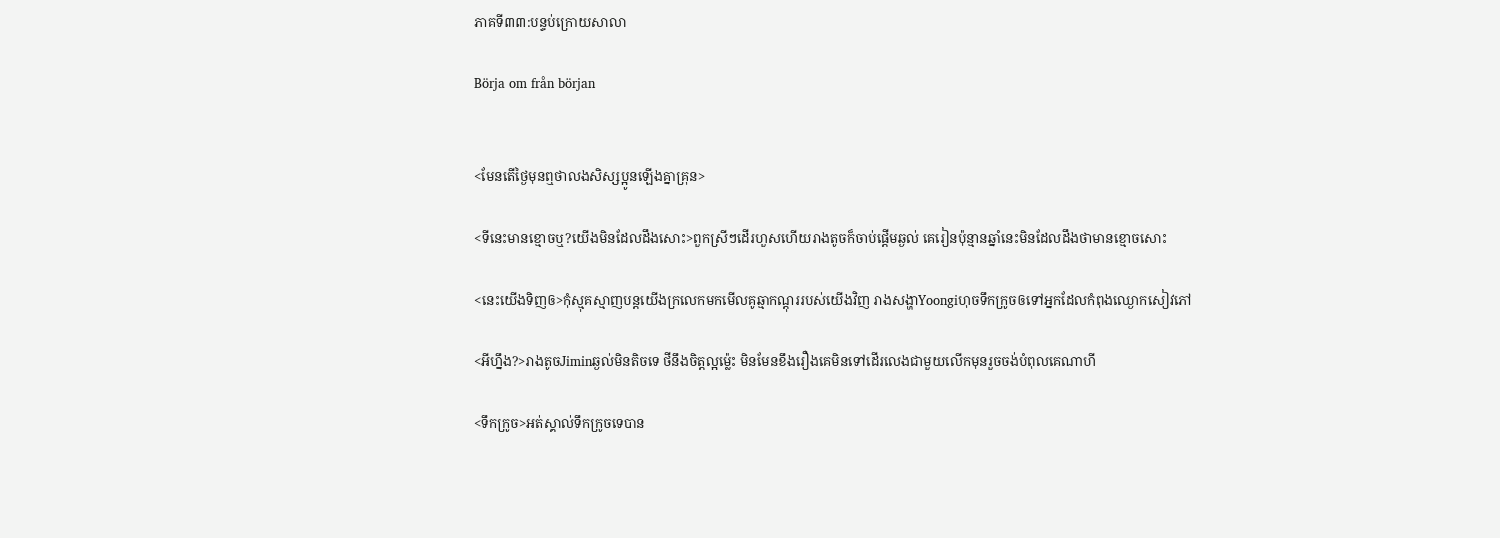ភាគទី៣៣:បន្ទប់ក្រោយសាលា

Börja om från början


<មែនតើថ្ងៃមុនឮថាលងសិស្សប្អូនឡើងគ្នាគ្រុន>

<ទីនេះមានខ្មោចឬ?យើងមិនដែលដឹងសោះ>ពួកស្រីៗដើរហួសហើយរាងតូចក៏ចាប់ផ្ដើមឆ្ងល់ គេរៀនប៉ុន្មានឆ្នាំនេះមិនដែលដឹងថាមានខ្មោចសោះ

<នេះយើងទិញឲ>កុំស្មុគស្មាញបន្តយើងក្រលេកមកមើលគូឆ្មាកណ្តុររបស់យើងវិញ រាងសង្ហាYoongiហុចទឹកក្រូចឲទៅអ្នកដែលកំពុងឈ្ងោកសៀវភៅ

<អីហ្នឹង?>រាងតូចJiminឆ្ងល់មិនតិចទេ ថីនឹងចិត្តល្អម្ល៉េះ មិនមែនខឹងរឿងគេមិនទៅដើរលេងជាមួយលើកមុនរួចចង់បំពុលគេណាហី

<ទឹកក្រូច>អត់ស្គាល់ទឹកក្រូចទេបាន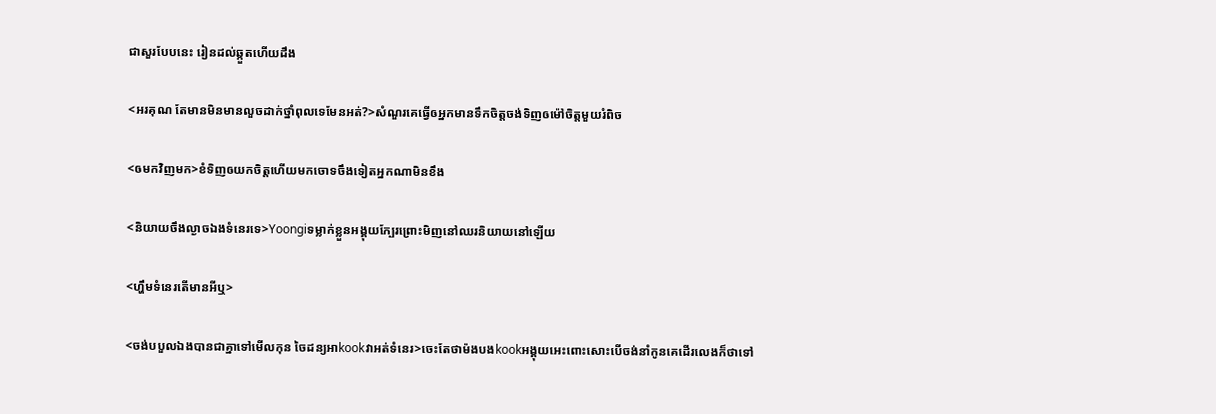ជាសួរបែបនេះ រៀនដល់ឆ្កួតហើយដឹង

<អរគុណ តែមានមិនមានលួចដាក់ថ្នាំពុលទេមែនអត់?>សំណួរគេធ្វើឲអ្នកមានទឹកចិត្តចង់ទិញឲម៉ៅចិត្តមួយរំពិច

<ឲមកវិញមក>ខំទិញឲយកចិត្តហើយមកចោទចឹងទៀតអ្នកណាមិនខឹង

<និយាយចឹងល្ងាចឯងទំនេរទេ>Yoongiទម្លាក់ខ្លួនអង្គុយក្បែរព្រោះមិញនៅឈរនិយាយនៅឡើយ

<ហ្ហឹមទំនេរតើមានអីឬ>

<ចង់បបួលឯងបានជាគ្នាទៅមើលកុន ចៃដន្យអាkookវាអត់ទំនេរ>ចេះតែថាម៉ងបងkookអង្គុយអេះពោះសោះបើចង់នាំកូនគេដើរលេងក៏ថាទៅ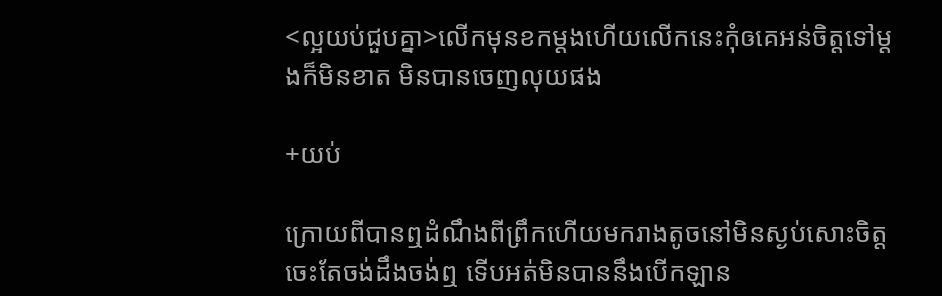<ល្អយប់ជួបគ្នា>លើកមុនខកម្ដងហើយលើកនេះកុំឲគេអន់ចិត្តទៅម្ដងក៏មិនខាត មិនបានចេញលុយផង

+យប់

ក្រោយពីបានឮដំណឹងពីព្រឹកហើយមករាងតូចនៅមិនស្ងប់សោះចិត្តចេះតែចង់ដឹងចង់ឮ ទើបអត់មិនបាននឹងបើកឡាន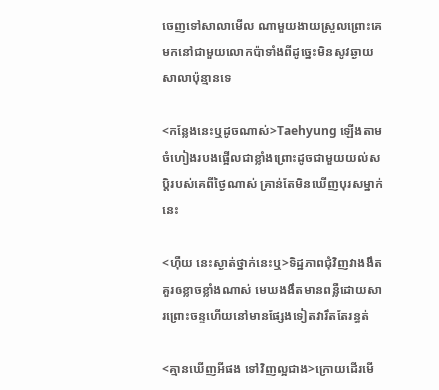ចេញទៅសាលាមើល ណាមួយងាយស្រួលព្រោះគេមកនៅជាមួយលោកប៉ាទាំងពីដូច្នេះមិនសូវឆ្ងាយសាលាប៉ុន្មានទេ

<កន្លែងនេះឬដូចណាស់>Taehyung ឡើងតាមចំហៀងរបងផ្អើលជាខ្លាំងព្រោះដូចជាមួយយល់សប្ដិរបស់គេពីថ្ងៃណាស់ គ្រាន់តែមិនឃើញបុរសម្នាក់នេះ

<ហុឺយ នេះស្ងាត់ថ្នាក់នេះឬ>ទិដ្ឋភាពជុំវិញវាងងឹតគួរឲខ្លាចខ្លាំងណាស់ មេឃងងឹតមានពន្លឺដោយសារព្រោះចន្ទហើយនៅមានផ្សែងទៀតវារឹតតែរន្ធត់

<គ្មានឃើញអីផង ទៅវិញល្អជាង>ក្រោយដើរមើ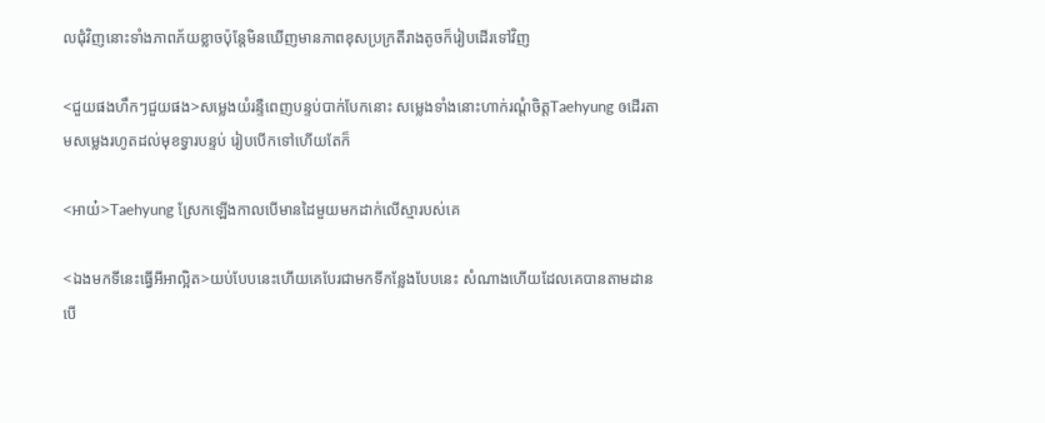លជុំវិញនោះទាំងភាពភ័យខ្លាចប៉ុន្តែមិនឃើញមានភាពខុសប្រក្រតីរាងតូចក៏រៀបដើរទៅវិញ

<ជួយផងហឹកៗជួយផង>សម្លេងយំរន្ទឺពេញបន្ទប់បាក់បែកនោះ សម្លេងទាំងនោះហាក់រណ្ដំចិត្តTaehyung ឲដើរតាមសម្លេងរហូតដល់មុខទ្វារបន្ទប់ រៀបបើកទៅហើយតែក៏

<អាយ៎>Taehyung ស្រែកឡើងកាលបើមានដៃមួយមកដាក់លើស្មារបស់គេ

<ឯងមកទីនេះធ្វើអីអាល្អិត>យប់បែបនេះហើយគេបែរជាមកទីកន្លែងបែបនេះ សំណាងហើយដែលគេបានតាមដានបើ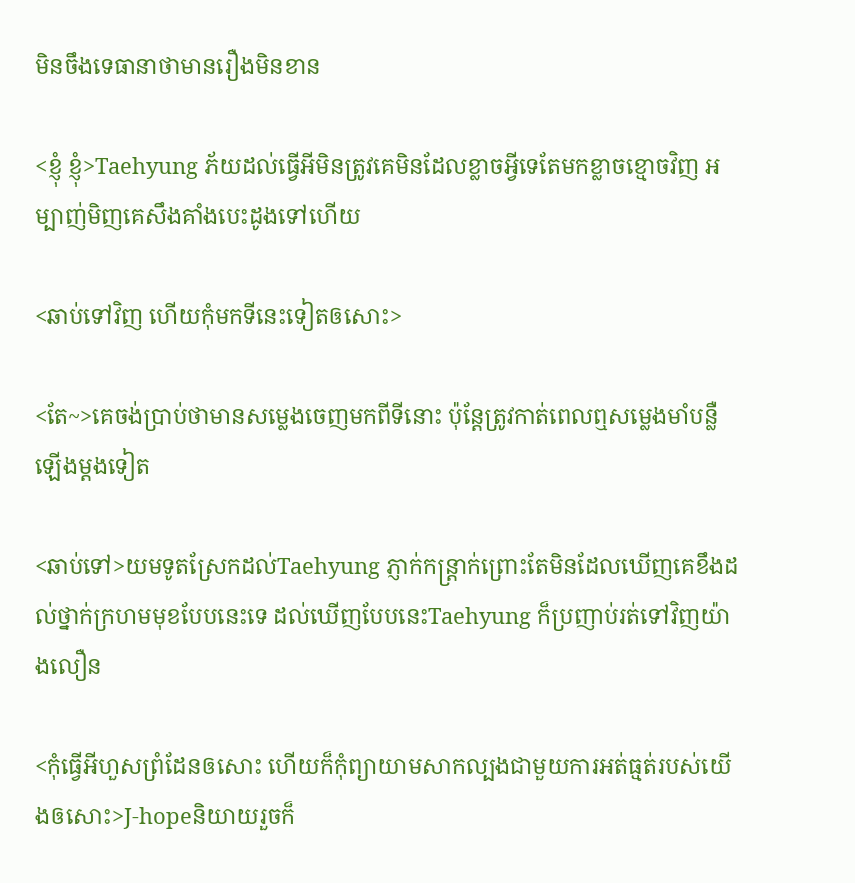មិនចឹងទេធានាថាមានរឿងមិនខាន

<ខ្ញុំ ខ្ញុំ>Taehyung ភ័យដល់ធ្វើអីមិនត្រូវគេមិនដែលខ្លាចអ្វីទេតែមកខ្លាចខ្មោចវិញ អម្បាញ់មិញគេសឹងគាំងបេះដូងទៅហើយ

<ឆាប់ទៅវិញ ហើយកុំមកទីនេះទៀតឲសោះ>

<តែ~>គេចង់ប្រាប់ថាមានសម្លេងចេញមកពីទីនោះ ប៉ុន្តែត្រូវកាត់ពេលឮសម្លេងមាំបន្លឺឡើងម្ដងទៀត

<ឆាប់ទៅ>យមទូតស្រែកដល់Taehyung ភ្ញាក់កន្ត្រាក់ព្រោះតែមិនដែលឃើញគេខឹងដល់ថ្នាក់ក្រហមមុខបែបនេះទេ ដល់ឃើញបែបនេះTaehyung ក៏ប្រញាប់រត់ទៅវិញយ៉ាងលឿន

<កុំធ្វើអីហួសព្រំដែនឲសោះ ហើយក៏កុំព្យាយាមសាកល្បងជាមួយការអត់ធ្មត់របស់យើងឲសោះ>J-hopeនិយាយរួចក៏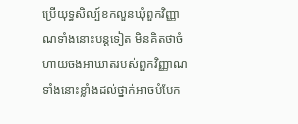ប្រើយុទ្ធសិល្ប៍ខកលួនឃុំពួកវិញ្ញាណទាំងនោះបន្តទៀត មិនគិតថាចំហាយចងអាឃាតរបស់ពួកវិញ្ញាណទាំងនោះខ្លាំងដល់ថ្នាក់អាចបំបែក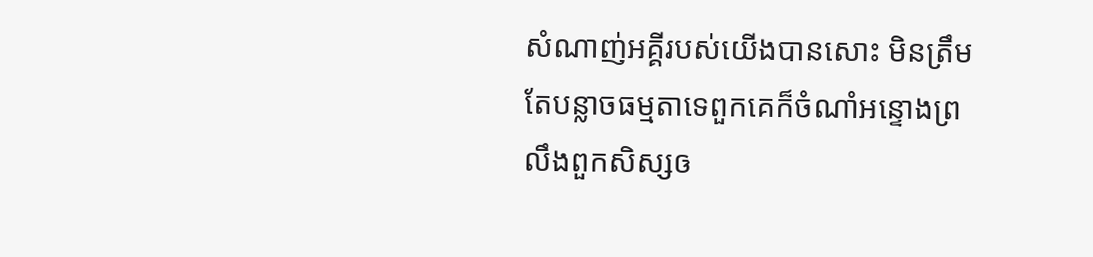សំណាញ់អគ្គីរបស់យើងបានសោះ មិនត្រឹមតែបន្លាចធម្មតាទេពួកគេក៏ចំណាំអន្ទោងព្រលឹងពួកសិស្សឲ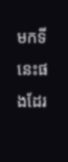មកទីនេះផងដែរ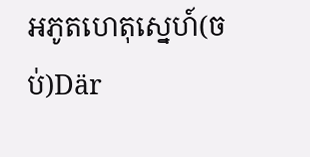អភូតហេតុស្នេហ៍(ចប់)Där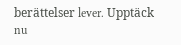berättelser lever. Upptäck nu